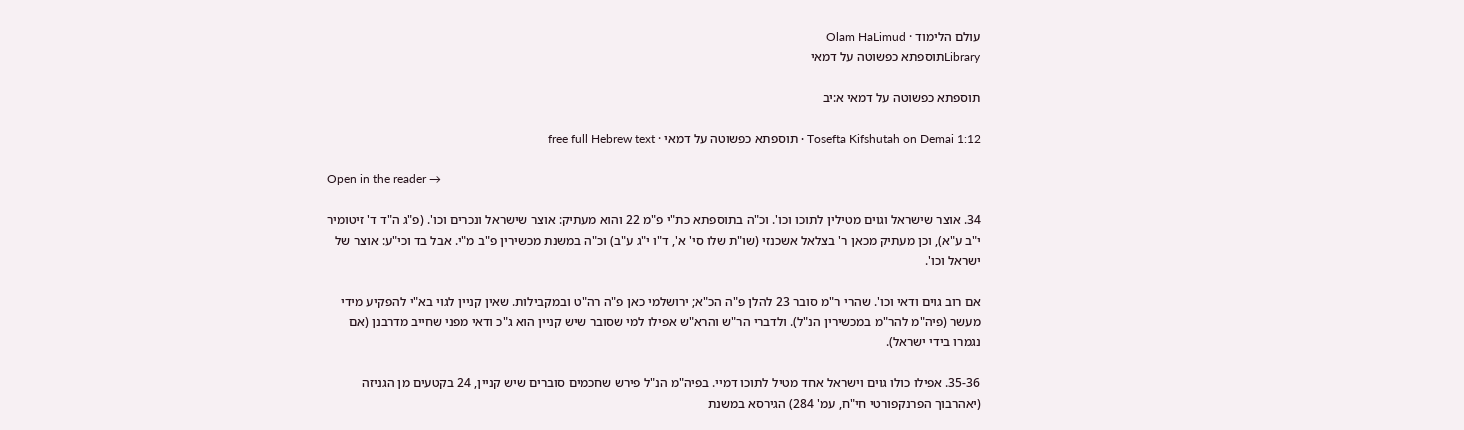עולם הלימוד · Olam HaLimud
Libraryתוספתא כפשוטה על דמאי

תוספתא כפשוטה על דמאי א:יב

Tosefta Kifshutah on Demai 1:12 · תוספתא כפשוטה על דמאי · free full Hebrew text

Open in the reader →

34. אוצר שישראל וגוים מטילין לתוכו וכו'. וכ"ה בתוספתא כת"י פ"מ 22 והוא מעתיק: אוצר שישראל ונכרים וכו'. (פ"ג ה"ד ד' זיטומיר י"ב ע"א), וכן מעתיק מכאן ר' בצלאל אשכנזי (שו"ת שלו סי' א', ד"ו י"ג ע"ב) וכ"ה במשנת מכשירין פ"ב מ"י. אבל בד וכי"ע: אוצר של ישראל וכו'.

אם רוב גוים ודאי וכו'. שהרי ר"מ סובר 23 להלן פ"ה הכ"א; ירושלמי כאן פ"ה רה"ט ובמקבילות. שאין קניין לגוי בא"י להפקיע מידי מעשר (פיה"מ להר"מ במכשירין הנ"ל). ולדברי הר"ש והרא"ש אפילו למי שסובר שיש קניין הוא ג"כ ודאי מפני שחייב מדרבנן (אם נגמרו בידי ישראל).

35-36. אפילו כולו גוים וישראל אחד מטיל לתוכו דמיי. בפיה"מ הנ"ל פירש שחכמים סוברים שיש קניין, 24 בקטעים מן הגניזה (יאהרבוך הפרנקפורטי חי"ח, עמ' 284) הגירסא במשנת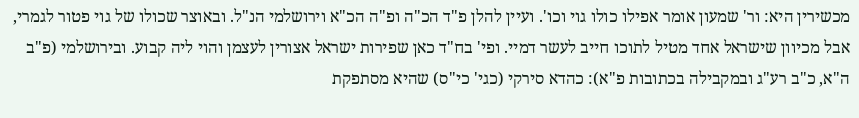מכשירין היא: ור' שמעון אומר אפילו כולו גוי וכו'. ועיין להלן פ"ד הכ"ה ופ"ה הכ"א וירושלמי הנ"ל. ובאוצר שכולו של גוי פטור לגמרי, אבל מכיוון שישראל אחד מטיל לתוכו חייב לעשר דמיי. ופי' בח"ד כאן שפירות ישראל אצורין לעצמן והוי ליה קבוע. ובירושלמי (פ"ב ה"א, כ"ב רע"ג ובמקבילה בכתובות פ"א): כהדא סירקי (כגי' כי"ס) שהיא מסתפקת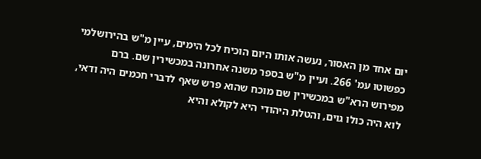יום אחד מן האסור, נעשה אותו היום הוכיח לכל הימים, עיין מ"ש בהירושלמי כפשוטו עמ' 266. ועיין מ"ש בספר משנה אחרונה במכשירין שם. ברם מפירוש הרא"ש במכשירין שם מוכח שהוא פרש שאף לדברי חכמים היה ודאי, לוא היה כולו גוים, והטלת היהודי היא לקולא והיא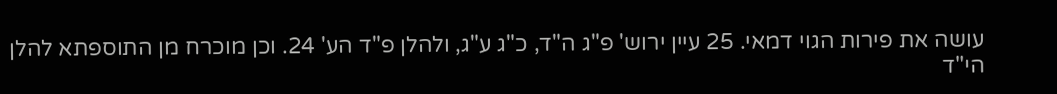עושה את פירות הגוי דמאי. 25 עיין ירוש' פ"ג ה"ד, כ"ג ע"ג, ולהלן פ"ד הע' 24. וכן מוכרח מן התוספתא להלן הי"ד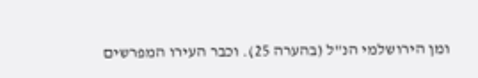ומן הירושלמי הנ"ל (בהערה 25). וכבר העירו המפרשים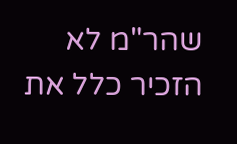שהר"מ לא הזכיר כלל את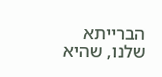הברייתא שלנו, שהיא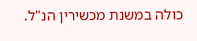כולה במשנת מכשירין הנ"ל.